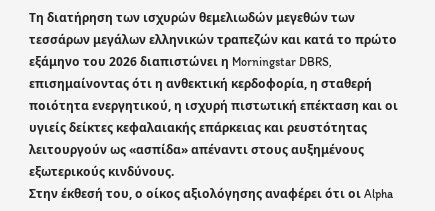Τη διατήρηση των ισχυρών θεμελιωδών μεγεθών των τεσσάρων μεγάλων ελληνικών τραπεζών και κατά το πρώτο εξάμηνο του 2026 διαπιστώνει η Morningstar DBRS, επισημαίνοντας ότι η ανθεκτική κερδοφορία, η σταθερή ποιότητα ενεργητικού, η ισχυρή πιστωτική επέκταση και οι υγιείς δείκτες κεφαλαιακής επάρκειας και ρευστότητας λειτουργούν ως «ασπίδα» απέναντι στους αυξημένους εξωτερικούς κινδύνους.
Στην έκθεσή του, ο οίκος αξιολόγησης αναφέρει ότι οι Alpha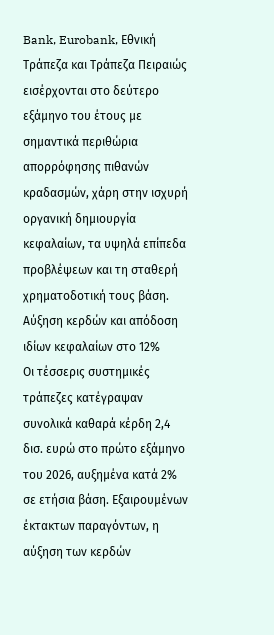Bank, Eurobank, Εθνική Τράπεζα και Τράπεζα Πειραιώς εισέρχονται στο δεύτερο εξάμηνο του έτους με σημαντικά περιθώρια απορρόφησης πιθανών κραδασμών, χάρη στην ισχυρή οργανική δημιουργία κεφαλαίων, τα υψηλά επίπεδα προβλέψεων και τη σταθερή χρηματοδοτική τους βάση.
Αύξηση κερδών και απόδοση ιδίων κεφαλαίων στο 12%
Οι τέσσερις συστημικές τράπεζες κατέγραψαν συνολικά καθαρά κέρδη 2,4 δισ. ευρώ στο πρώτο εξάμηνο του 2026, αυξημένα κατά 2% σε ετήσια βάση. Εξαιρουμένων έκτακτων παραγόντων, η αύξηση των κερδών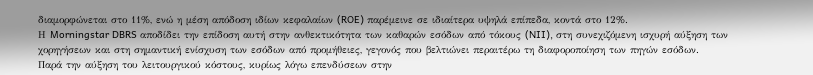διαμορφώνεται στο 11%, ενώ η μέση απόδοση ιδίων κεφαλαίων (ROE) παρέμεινε σε ιδιαίτερα υψηλά επίπεδα, κοντά στο 12%.
Η Morningstar DBRS αποδίδει την επίδοση αυτή στην ανθεκτικότητα των καθαρών εσόδων από τόκους (NII), στη συνεχιζόμενη ισχυρή αύξηση των χορηγήσεων και στη σημαντική ενίσχυση των εσόδων από προμήθειες, γεγονός που βελτιώνει περαιτέρω τη διαφοροποίηση των πηγών εσόδων.
Παρά την αύξηση του λειτουργικού κόστους, κυρίως λόγω επενδύσεων στην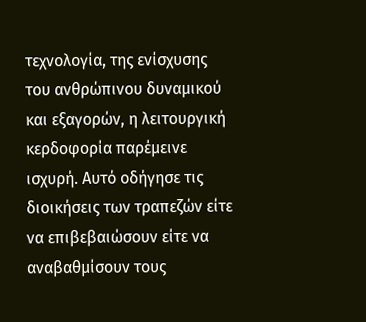τεχνολογία, της ενίσχυσης του ανθρώπινου δυναμικού και εξαγορών, η λειτουργική κερδοφορία παρέμεινε ισχυρή. Αυτό οδήγησε τις διοικήσεις των τραπεζών είτε να επιβεβαιώσουν είτε να αναβαθμίσουν τους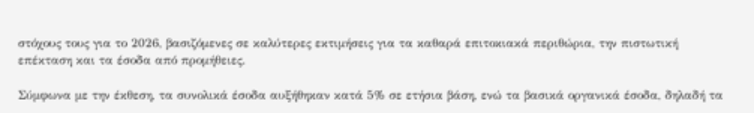στόχους τους για το 2026, βασιζόμενες σε καλύτερες εκτιμήσεις για τα καθαρά επιτοκιακά περιθώρια, την πιστωτική επέκταση και τα έσοδα από προμήθειες.

Σύμφωνα με την έκθεση, τα συνολικά έσοδα αυξήθηκαν κατά 5% σε ετήσια βάση, ενώ τα βασικά οργανικά έσοδα, δηλαδή τα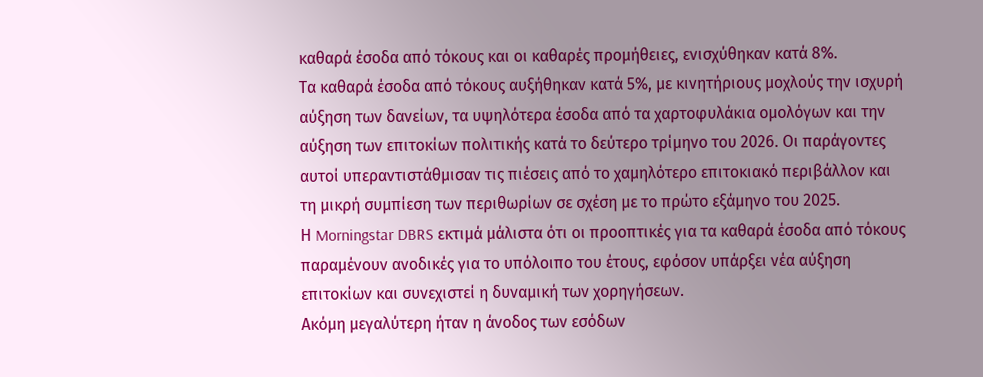καθαρά έσοδα από τόκους και οι καθαρές προμήθειες, ενισχύθηκαν κατά 8%.
Τα καθαρά έσοδα από τόκους αυξήθηκαν κατά 5%, με κινητήριους μοχλούς την ισχυρή αύξηση των δανείων, τα υψηλότερα έσοδα από τα χαρτοφυλάκια ομολόγων και την αύξηση των επιτοκίων πολιτικής κατά το δεύτερο τρίμηνο του 2026. Οι παράγοντες αυτοί υπεραντιστάθμισαν τις πιέσεις από το χαμηλότερο επιτοκιακό περιβάλλον και τη μικρή συμπίεση των περιθωρίων σε σχέση με το πρώτο εξάμηνο του 2025.
Η Morningstar DBRS εκτιμά μάλιστα ότι οι προοπτικές για τα καθαρά έσοδα από τόκους παραμένουν ανοδικές για το υπόλοιπο του έτους, εφόσον υπάρξει νέα αύξηση επιτοκίων και συνεχιστεί η δυναμική των χορηγήσεων.
Ακόμη μεγαλύτερη ήταν η άνοδος των εσόδων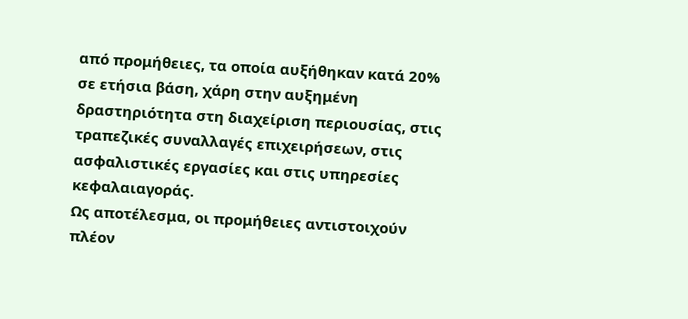από προμήθειες, τα οποία αυξήθηκαν κατά 20% σε ετήσια βάση, χάρη στην αυξημένη δραστηριότητα στη διαχείριση περιουσίας, στις τραπεζικές συναλλαγές επιχειρήσεων, στις ασφαλιστικές εργασίες και στις υπηρεσίες κεφαλαιαγοράς.
Ως αποτέλεσμα, οι προμήθειες αντιστοιχούν πλέον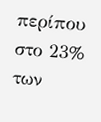περίπου στο 23% των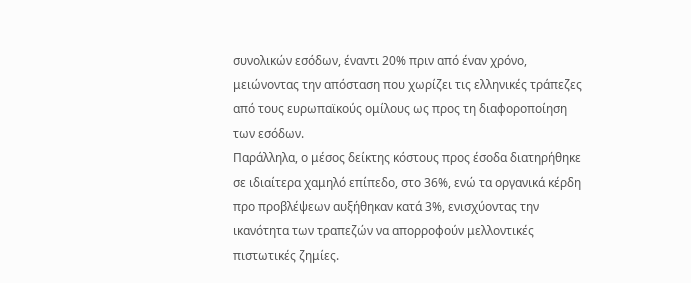συνολικών εσόδων, έναντι 20% πριν από έναν χρόνο, μειώνοντας την απόσταση που χωρίζει τις ελληνικές τράπεζες από τους ευρωπαϊκούς ομίλους ως προς τη διαφοροποίηση των εσόδων.
Παράλληλα, ο μέσος δείκτης κόστους προς έσοδα διατηρήθηκε σε ιδιαίτερα χαμηλό επίπεδο, στο 36%, ενώ τα οργανικά κέρδη προ προβλέψεων αυξήθηκαν κατά 3%, ενισχύοντας την ικανότητα των τραπεζών να απορροφούν μελλοντικές πιστωτικές ζημίες.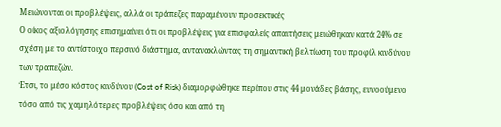Μειώνονται οι προβλέψεις, αλλά οι τράπεζες παραμένουν προσεκτικές
Ο οίκος αξιολόγησης επισημαίνει ότι οι προβλέψεις για επισφαλείς απαιτήσεις μειώθηκαν κατά 24% σε σχέση με το αντίστοιχο περσινό διάστημα, αντανακλώντας τη σημαντική βελτίωση του προφίλ κινδύνου των τραπεζών.
Έτσι, το μέσο κόστος κινδύνου (Cost of Risk) διαμορφώθηκε περίπου στις 44 μονάδες βάσης, ευνοούμενο τόσο από τις χαμηλότερες προβλέψεις όσο και από τη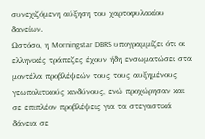συνεχιζόμενη αύξηση του χαρτοφυλακίου δανείων.
Ωστόσο, η Morningstar DBRS υπογραμμίζει ότι οι ελληνικές τράπεζες έχουν ήδη ενσωματώσει στα μοντέλα προβλέψεών τους τους αυξημένους γεωπολιτικούς κινδύνους, ενώ προχώρησαν και σε επιπλέον προβλέψεις για τα στεγαστικά δάνεια σε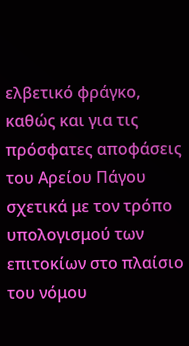ελβετικό φράγκο, καθώς και για τις πρόσφατες αποφάσεις του Αρείου Πάγου σχετικά με τον τρόπο υπολογισμού των επιτοκίων στο πλαίσιο του νόμου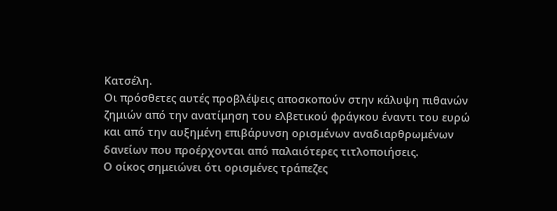Κατσέλη.
Οι πρόσθετες αυτές προβλέψεις αποσκοπούν στην κάλυψη πιθανών ζημιών από την ανατίμηση του ελβετικού φράγκου έναντι του ευρώ και από την αυξημένη επιβάρυνση ορισμένων αναδιαρθρωμένων δανείων που προέρχονται από παλαιότερες τιτλοποιήσεις.
Ο οίκος σημειώνει ότι ορισμένες τράπεζες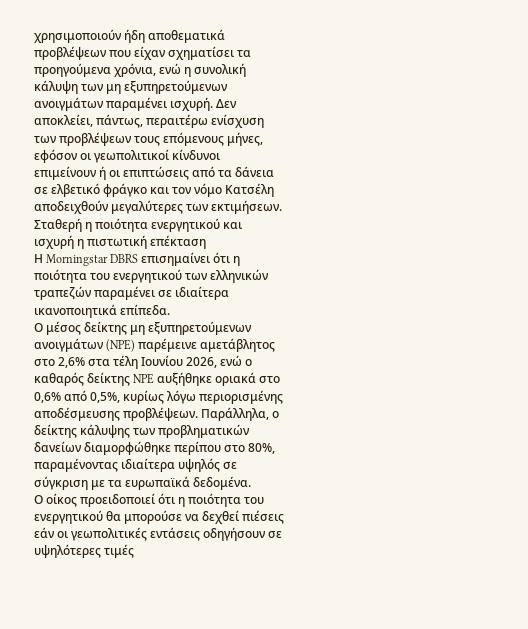χρησιμοποιούν ήδη αποθεματικά προβλέψεων που είχαν σχηματίσει τα προηγούμενα χρόνια, ενώ η συνολική κάλυψη των μη εξυπηρετούμενων ανοιγμάτων παραμένει ισχυρή. Δεν αποκλείει, πάντως, περαιτέρω ενίσχυση των προβλέψεων τους επόμενους μήνες, εφόσον οι γεωπολιτικοί κίνδυνοι επιμείνουν ή οι επιπτώσεις από τα δάνεια σε ελβετικό φράγκο και τον νόμο Κατσέλη αποδειχθούν μεγαλύτερες των εκτιμήσεων.
Σταθερή η ποιότητα ενεργητικού και ισχυρή η πιστωτική επέκταση
Η Morningstar DBRS επισημαίνει ότι η ποιότητα του ενεργητικού των ελληνικών τραπεζών παραμένει σε ιδιαίτερα ικανοποιητικά επίπεδα.
Ο μέσος δείκτης μη εξυπηρετούμενων ανοιγμάτων (NPE) παρέμεινε αμετάβλητος στο 2,6% στα τέλη Ιουνίου 2026, ενώ ο καθαρός δείκτης NPE αυξήθηκε οριακά στο 0,6% από 0,5%, κυρίως λόγω περιορισμένης αποδέσμευσης προβλέψεων. Παράλληλα, ο δείκτης κάλυψης των προβληματικών δανείων διαμορφώθηκε περίπου στο 80%, παραμένοντας ιδιαίτερα υψηλός σε σύγκριση με τα ευρωπαϊκά δεδομένα.
Ο οίκος προειδοποιεί ότι η ποιότητα του ενεργητικού θα μπορούσε να δεχθεί πιέσεις εάν οι γεωπολιτικές εντάσεις οδηγήσουν σε υψηλότερες τιμές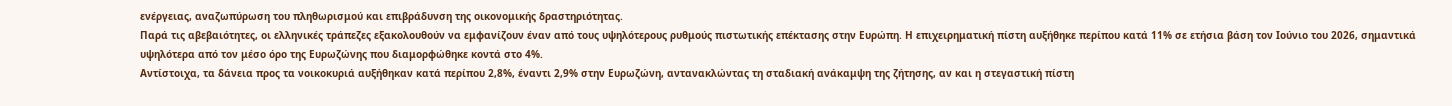ενέργειας, αναζωπύρωση του πληθωρισμού και επιβράδυνση της οικονομικής δραστηριότητας.
Παρά τις αβεβαιότητες, οι ελληνικές τράπεζες εξακολουθούν να εμφανίζουν έναν από τους υψηλότερους ρυθμούς πιστωτικής επέκτασης στην Ευρώπη. Η επιχειρηματική πίστη αυξήθηκε περίπου κατά 11% σε ετήσια βάση τον Ιούνιο του 2026, σημαντικά υψηλότερα από τον μέσο όρο της Ευρωζώνης που διαμορφώθηκε κοντά στο 4%.
Αντίστοιχα, τα δάνεια προς τα νοικοκυριά αυξήθηκαν κατά περίπου 2,8%, έναντι 2,9% στην Ευρωζώνη, αντανακλώντας τη σταδιακή ανάκαμψη της ζήτησης, αν και η στεγαστική πίστη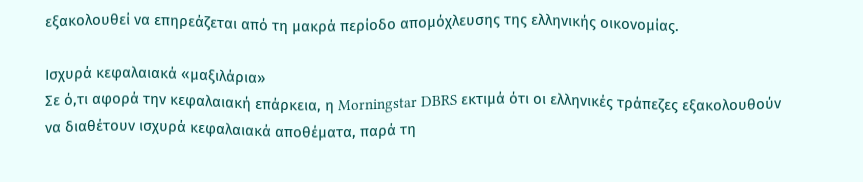εξακολουθεί να επηρεάζεται από τη μακρά περίοδο απομόχλευσης της ελληνικής οικονομίας.

Ισχυρά κεφαλαιακά «μαξιλάρια»
Σε ό,τι αφορά την κεφαλαιακή επάρκεια, η Morningstar DBRS εκτιμά ότι οι ελληνικές τράπεζες εξακολουθούν να διαθέτουν ισχυρά κεφαλαιακά αποθέματα, παρά τη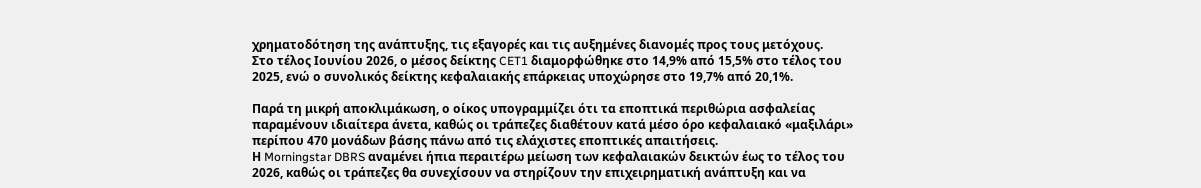χρηματοδότηση της ανάπτυξης, τις εξαγορές και τις αυξημένες διανομές προς τους μετόχους.
Στο τέλος Ιουνίου 2026, ο μέσος δείκτης CET1 διαμορφώθηκε στο 14,9% από 15,5% στο τέλος του 2025, ενώ ο συνολικός δείκτης κεφαλαιακής επάρκειας υποχώρησε στο 19,7% από 20,1%.

Παρά τη μικρή αποκλιμάκωση, ο οίκος υπογραμμίζει ότι τα εποπτικά περιθώρια ασφαλείας παραμένουν ιδιαίτερα άνετα, καθώς οι τράπεζες διαθέτουν κατά μέσο όρο κεφαλαιακό «μαξιλάρι» περίπου 470 μονάδων βάσης πάνω από τις ελάχιστες εποπτικές απαιτήσεις.
Η Morningstar DBRS αναμένει ήπια περαιτέρω μείωση των κεφαλαιακών δεικτών έως το τέλος του 2026, καθώς οι τράπεζες θα συνεχίσουν να στηρίζουν την επιχειρηματική ανάπτυξη και να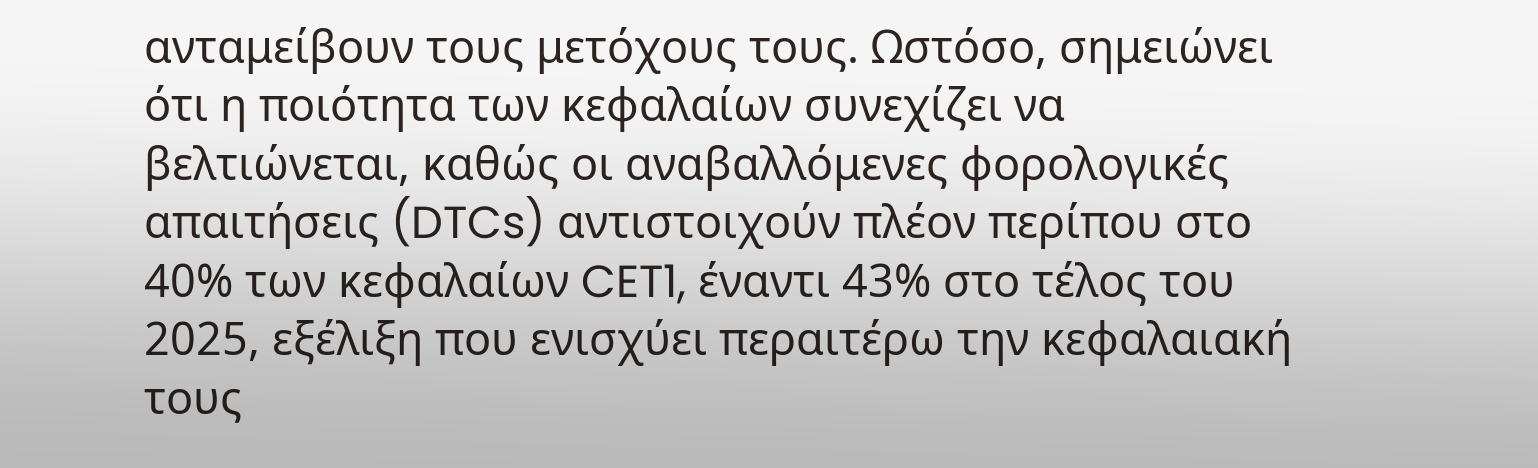ανταμείβουν τους μετόχους τους. Ωστόσο, σημειώνει ότι η ποιότητα των κεφαλαίων συνεχίζει να βελτιώνεται, καθώς οι αναβαλλόμενες φορολογικές απαιτήσεις (DTCs) αντιστοιχούν πλέον περίπου στο 40% των κεφαλαίων CET1, έναντι 43% στο τέλος του 2025, εξέλιξη που ενισχύει περαιτέρω την κεφαλαιακή τους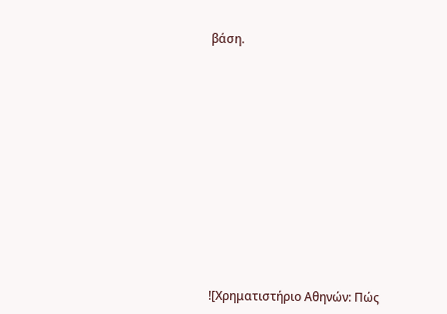βάση.














![Χρηματιστήριο Αθηνών: Πώς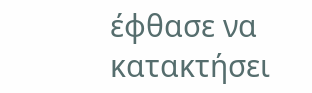έφθασε να κατακτήσει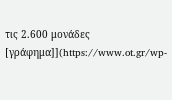τις 2.600 μονάδες [γράφημα]](https://www.ot.gr/wp-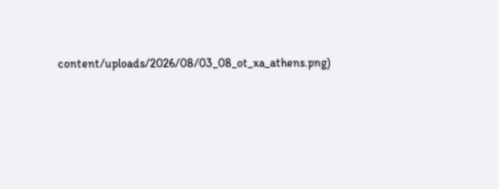content/uploads/2026/08/03_08_ot_xa_athens.png)